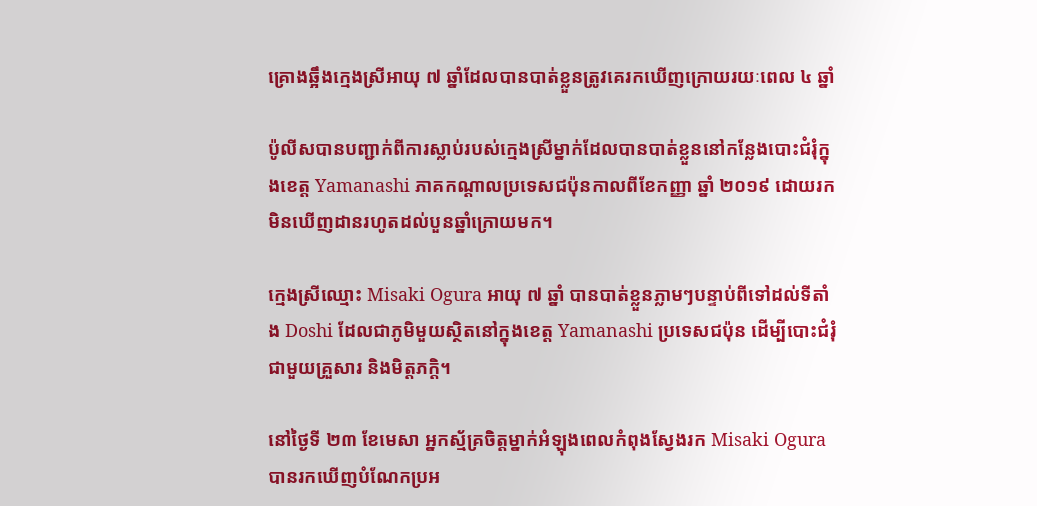គ្រោងឆ្អឹងក្មេងស្រីអាយុ ៧ ឆ្នាំដែលបានបាត់ខ្លួនត្រូវគេរកឃើញក្រោយរយៈពេល ៤ ឆ្នាំ

ប៉ូលីសបានបញ្ជាក់ពីការស្លាប់របស់ក្មេងស្រីម្នាក់ដែលបានបាត់ខ្លួននៅកន្លែងបោះជំរុំក្នុងខេត្ត Yamanashi ភាគកណ្តាលប្រទេសជប៉ុនកាលពីខែកញ្ញា ឆ្នាំ ២០១៩ ដោយរកមិនឃើញដានរហូតដល់បួនឆ្នាំក្រោយមក។

ក្មេងស្រីឈ្មោះ Misaki Ogura អាយុ ៧ ឆ្នាំ បានបាត់ខ្លួនភ្លាមៗបន្ទាប់ពីទៅដល់ទីតាំង Doshi ដែលជាភូមិមួយស្ថិតនៅក្នុងខេត្ត Yamanashi ប្រទេសជប៉ុន ដើម្បីបោះជំរុំជាមួយគ្រួសារ និងមិត្តភក្តិ។

នៅថ្ងៃទី ២៣ ខែមេសា អ្នកស្ម័គ្រចិត្តម្នាក់អំឡុងពេលកំពុងស្វែងរក Misaki Ogura បានរកឃើញបំណែកប្រអ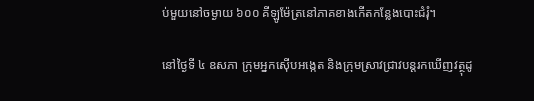ប់មួយនៅចម្ងាយ ៦០០ គីឡូម៉ែត្រនៅភាគខាងកើតកន្លែងបោះជំរុំ។

នៅថ្ងៃទី ៤ ឧសភា ក្រុមអ្នកស៊ើបអង្កេត និងក្រុមស្រាវជ្រាវបន្តរកឃើញវត្ថុដូ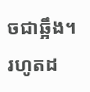ចជាឆ្អឹង។ រហូតដ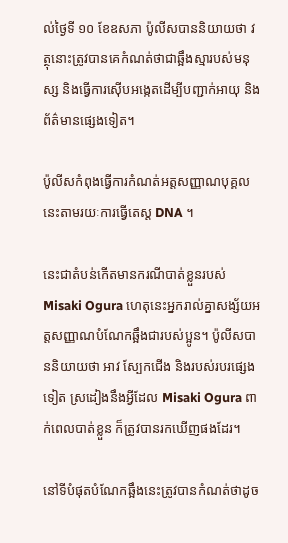ល់ថ្ងៃទី ១០ ខែឧសភា ប៉ូលីសបាននិយាយថា វត្ថុនោះត្រូវបានគេកំណត់ថាជាឆ្អឹងស្មារបស់មនុស្ស និងធ្វើការស៊ើបអង្កេតដើម្បីបញ្ជាក់អាយុ និងព័ត៌មានផ្សេងទៀត។

ប៉ូលីសកំពុងធ្វើការកំណត់អត្តសញ្ញាណបុគ្គលនេះតាមរយៈការធ្វើតេស្ត DNA ។

នេះជាតំបន់កើតមានករណីបាត់ខ្លួនរបស់ Misaki Ogura ហេតុនេះអ្នករាល់គ្នាសង្ស័យអត្តសញ្ញាណបំណែកឆ្អឹងជារបស់ប្អូន។ ប៉ូលីសបាននិយាយថា អាវ ស្បែកជើង និងរបស់របរផ្សេងទៀត ស្រដៀងនឹងអ្វីដែល Misaki Ogura ពាក់ពេលបាត់ខ្លួន ក៏ត្រូវបានរកឃើញផងដែរ។

នៅទីបំផុតបំណែកឆ្អឹងនេះត្រូវបានកំណត់ថាដូច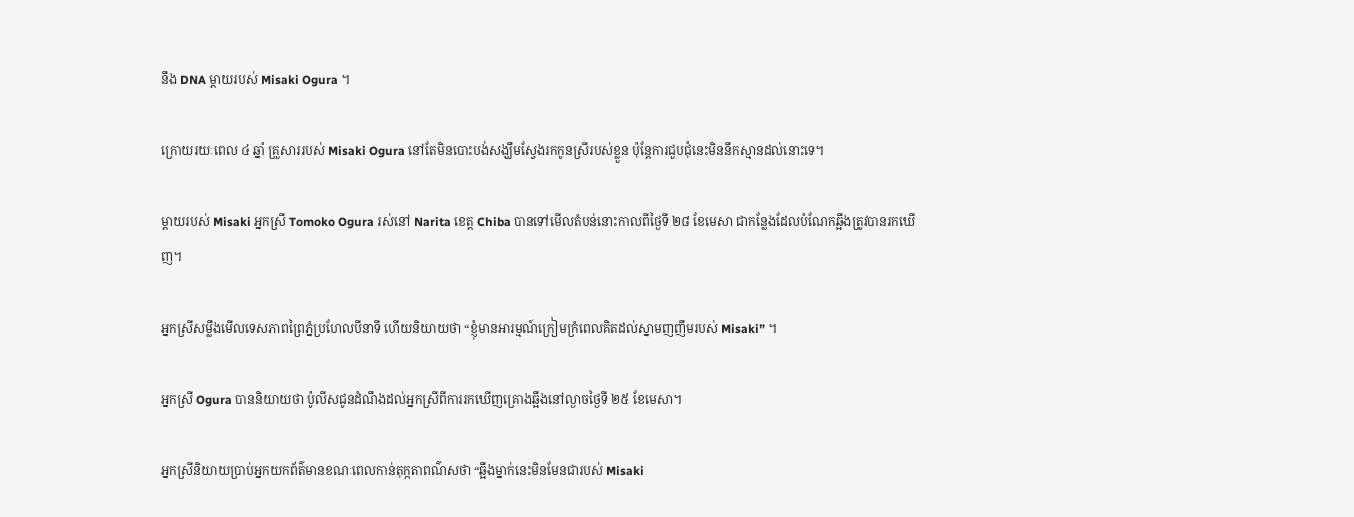នឹង DNA ម្តាយរបស់ Misaki Ogura ។

ក្រោយរយៈពេល ៤ ឆ្នាំ គ្រួសាររបស់ Misaki Ogura នៅតែមិនបោះបង់សង្ឃឹមស្វែងរកកូនស្រីរបស់ខ្លួន ប៉ុន្តែការជួបជុំនេះមិននឹកស្មានដល់នោះទេ។

ម្តាយរបស់ Misaki អ្នកស្រី Tomoko Ogura រស់នៅ Narita ខេត្ត Chiba បានទៅមើលតំបន់នោះកាលពីថ្ងៃទី ២៨ ខែមេសា ជាកន្លែងដែលបំណែកឆ្អឹងត្រូវបានរកឃើញ។

អ្នកស្រីសម្លឹងមើលទេសភាពព្រៃភ្នំប្រហែលបីនាទី ហើយនិយាយថា “ខ្ញុំមានអារម្មណ៍ក្រៀមក្រំពេលគិតដល់ស្នាមញញឹមរបស់ Misaki” ។

អ្នកស្រី Ogura បាននិយាយថា ប៉ូលីសជូនដំណឹងដល់អ្នកស្រីពីការរកឃើញគ្រោងឆ្អឹងនៅល្ងាចថ្ងៃទី ២៥ ខែមេសា។

អ្នកស្រីនិយាយប្រាប់អ្នកយកព័ត៌មានខណៈពេលកាន់តុក្កតាពណ៌សថា “ឆ្អឹងម្នាក់នេះមិនមែនជារបស់ Misaki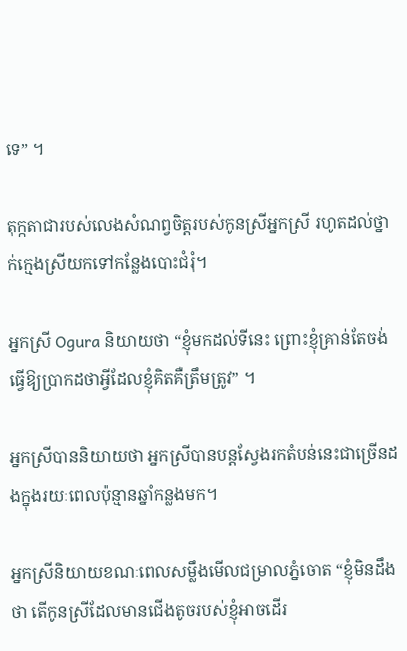ទេ” ។

តុក្កតាជារបស់លេងសំណព្វចិត្តរបស់កូនស្រីអ្នកស្រី រហូតដល់ថ្នាក់ក្មេងស្រីយកទៅកន្លែងបោះជំរុំ។

អ្នកស្រី Ogura និយាយថា “ខ្ញុំមកដល់ទីនេះ ព្រោះខ្ញុំគ្រាន់តែចង់ធ្វើឱ្យប្រាកដថាអ្វីដែលខ្ញុំគិតគឺត្រឹមត្រូវ” ។

អ្នកស្រីបាននិយាយថា អ្នកស្រីបានបន្តស្វែងរកតំបន់នេះជាច្រើនដងក្នុងរយៈពេលប៉ុន្មានឆ្នាំកន្លងមក។

អ្នកស្រីនិយាយខណៈពេលសម្លឹងមើលជម្រាលភ្នំចោត “ខ្ញុំមិនដឹងថា តើកូនស្រីដែលមានជើងតូចរបស់ខ្ញុំអាចដើរ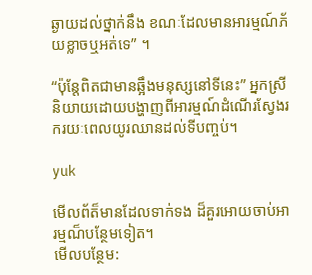ឆ្ងាយដល់ថ្នាក់នឹង ខណៈដែលមានអារម្មណ៍ភ័យខ្លាចឬអត់ទេ” ។

“ប៉ុន្តែពិតជាមានឆ្អឹងមនុស្សនៅទីនេះ” អ្នកស្រីនិយាយដោយបង្ហាញពីអារម្មណ៍ដំណើរស្វែងរករយៈពេលយូរឈានដល់ទីបញ្ចប់។

yuk

មើលព័ត៏មានដែលទាក់ទង ដ៏គួរអោយចាប់អារម្មណ៏បន្ថែមទៀត។
មើលបន្ថែម: